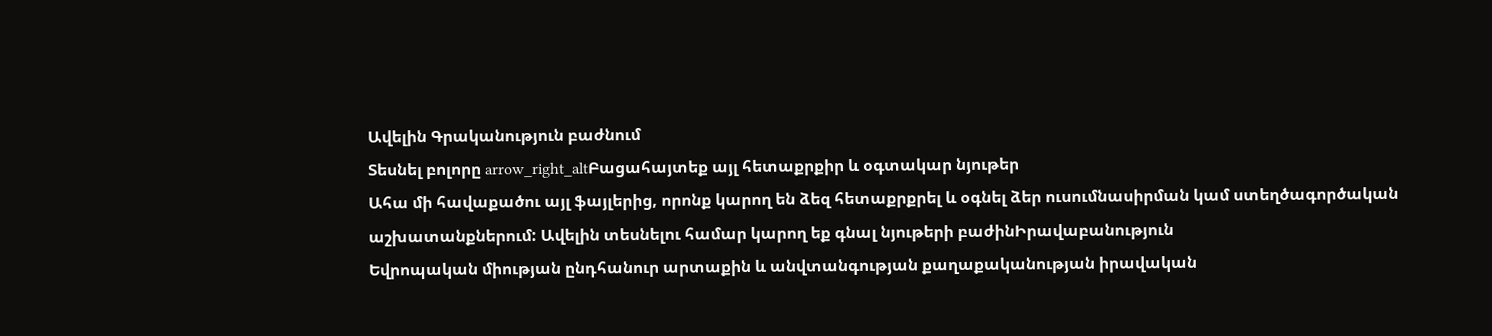Ավելին Գրականություն բաժնում
Տեսնել բոլորը arrow_right_altԲացահայտեք այլ հետաքրքիր և օգտակար նյութեր
Ահա մի հավաքածու այլ ֆայլերից, որոնք կարող են ձեզ հետաքրքրել և օգնել ձեր ուսումնասիրման կամ ստեղծագործական աշխատանքներում: Ավելին տեսնելու համար կարող եք գնալ նյութերի բաժինԻրավաբանություն
Եվրոպական միության ընդհանուր արտաքին և անվտանգության քաղաքականության իրավական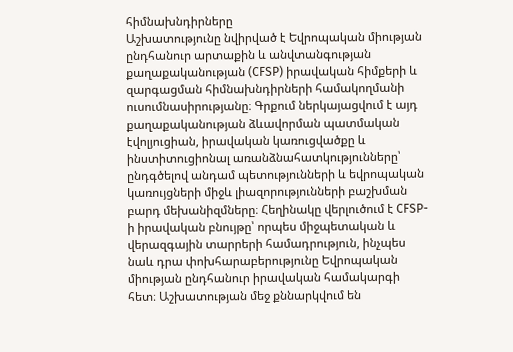հիմնախնդիրները
Աշխատությունը նվիրված է Եվրոպական միության ընդհանուր արտաքին և անվտանգության քաղաքականության (CFSP) իրավական հիմքերի և զարգացման հիմնախնդիրների համակողմանի ուսումնասիրությանը։ Գրքում ներկայացվում է այդ քաղաքականության ձևավորման պատմական էվոլյուցիան, իրավական կառուցվածքը և ինստիտուցիոնալ առանձնահատկությունները՝ ընդգծելով անդամ պետությունների և եվրոպական կառույցների միջև լիազորությունների բաշխման բարդ մեխանիզմները։ Հեղինակը վերլուծում է CFSP-ի իրավական բնույթը՝ որպես միջպետական և վերազգային տարրերի համադրություն, ինչպես նաև դրա փոխհարաբերությունը Եվրոպական միության ընդհանուր իրավական համակարգի հետ։ Աշխատության մեջ քննարկվում են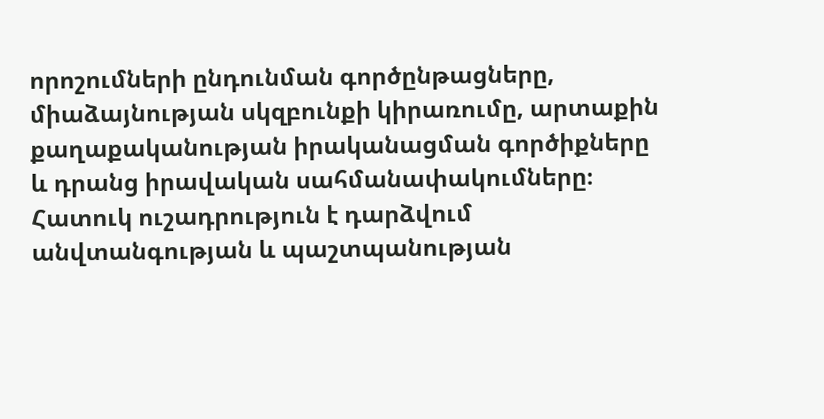որոշումների ընդունման գործընթացները, միաձայնության սկզբունքի կիրառումը, արտաքին քաղաքականության իրականացման գործիքները և դրանց իրավական սահմանափակումները։ Հատուկ ուշադրություն է դարձվում անվտանգության և պաշտպանության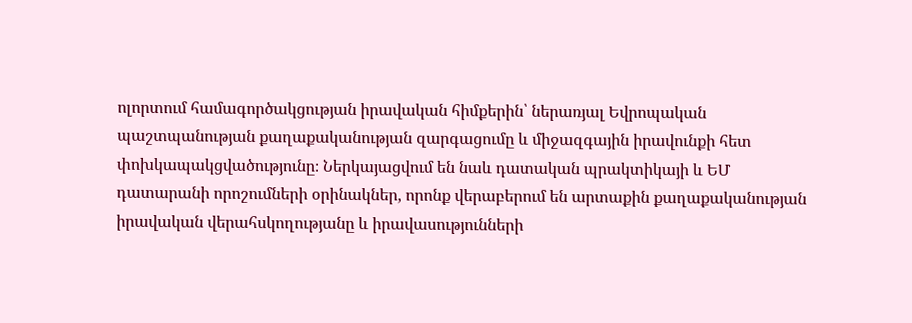ոլորտում համագործակցության իրավական հիմքերին՝ ներառյալ Եվրոպական պաշտպանության քաղաքականության զարգացումը և միջազգային իրավունքի հետ փոխկապակցվածությունը։ Ներկայացվում են նաև դատական պրակտիկայի և ԵՄ դատարանի որոշումների օրինակներ, որոնք վերաբերում են արտաքին քաղաքականության իրավական վերահսկողությանը և իրավասությունների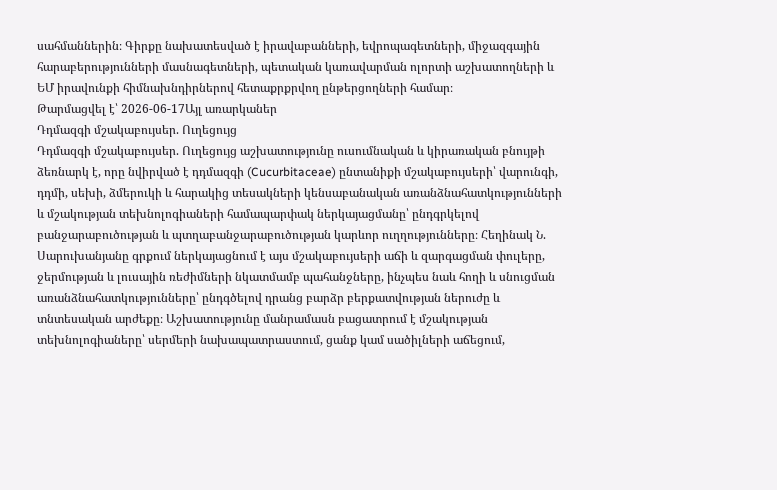սահմաններին։ Գիրքը նախատեսված է իրավաբանների, եվրոպագետների, միջազգային հարաբերությունների մասնագետների, պետական կառավարման ոլորտի աշխատողների և ԵՄ իրավունքի հիմնախնդիրներով հետաքրքրվող ընթերցողների համար։
Թարմացվել է՝ 2026-06-17Այլ առարկաներ
Դդմազգի մշակաբույսեր. Ուղեցույց
Դդմազգի մշակաբույսեր. Ուղեցույց աշխատությունը ուսումնական և կիրառական բնույթի ձեռնարկ է, որը նվիրված է դդմազգի (Cucurbitaceae) ընտանիքի մշակաբույսերի՝ վարունգի, դդմի, սեխի, ձմերուկի և հարակից տեսակների կենսաբանական առանձնահատկությունների և մշակության տեխնոլոգիաների համապարփակ ներկայացմանը՝ ընդգրկելով բանջարաբուծության և պտղաբանջարաբուծության կարևոր ուղղությունները։ Հեղինակ Ն. Սարուխանյանը գրքում ներկայացնում է այս մշակաբույսերի աճի և զարգացման փուլերը, ջերմության և լուսային ռեժիմների նկատմամբ պահանջները, ինչպես նաև հողի և սնուցման առանձնահատկությունները՝ ընդգծելով դրանց բարձր բերքատվության ներուժը և տնտեսական արժեքը։ Աշխատությունը մանրամասն բացատրում է մշակության տեխնոլոգիաները՝ սերմերի նախապատրաստում, ցանք կամ սածիլների աճեցում,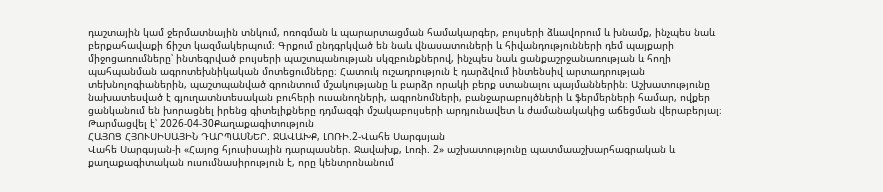դաշտային կամ ջերմատնային տնկում, ոռոգման և պարարտացման համակարգեր, բույսերի ձևավորում և խնամք, ինչպես նաև բերքահավաքի ճիշտ կազմակերպում։ Գրքում ընդգրկված են նաև վնասատուների և հիվանդությունների դեմ պայքարի միջոցառումները՝ ինտեգրված բույսերի պաշտպանության սկզբունքներով, ինչպես նաև ցանքաշրջանառության և հողի պահպանման ագրոտեխնիկական մոտեցումները։ Հատուկ ուշադրություն է դարձվում ինտենսիվ արտադրության տեխնոլոգիաներին, պաշտպանված գրունտում մշակությանը և բարձր որակի բերք ստանալու պայմաններին։ Աշխատությունը նախատեսված է գյուղատնտեսական բուհերի ուսանողների, ագրոնոմների, բանջարաբույծների և ֆերմերների համար, ովքեր ցանկանում են խորացնել իրենց գիտելիքները դդմազգի մշակաբույսերի արդյունավետ և ժամանակակից աճեցման վերաբերյալ։
Թարմացվել է՝ 2026-04-30Քաղաքագիտություն
ՀԱՅՈՑ ՀՅՈՒՍԻՍԱՅԻՆ ԴԱՐՊԱՍՆԵՐ. ՋԱՎԱԽՔ, ԼՈՌԻ.2-Վահե Սարգսյան
Վահե Սարգսյան-ի «Հայոց հյուսիսային դարպասներ. Ջավախք, Լոռի. 2» աշխատությունը պատմաաշխարհագրական և քաղաքագիտական ուսումնասիրություն է, որը կենտրոնանում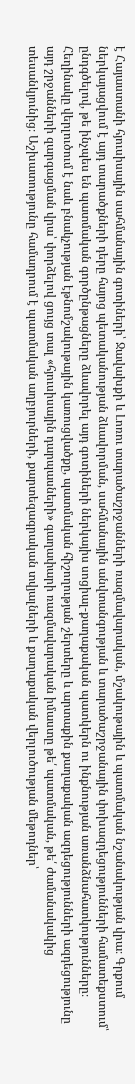է Հայաստանի հյուսիսային սահմանային գոտիների՝ Ջավախքի և Լոռու տարածաշրջանների ռազմավարական, մշակութային և պատմական նշանակության վրա։ Գրքում ներկայացվում է այդ տարածքների դերը հայոց պետականության ձևավորման, սահմանային անվտանգության և տարածաշրջանային փոխազդեցությունների համատեքստում՝ ընդգծելով, թե ինչպես են պատմական գործընթացները ձևավորել այդ գոտիների ներկայիս սոցիալ-քաղաքական պատկերն ու ինքնության առանձնահատկությունները։ Հեղինակը վերլուծում է նաև բնակչության էթնոմշակութային կառուցվածքը, պատմական հիշողության շերտերը և արտաքին քաղաքական ազդեցությունների ազդեցությունը այդ շրջանների զարգացման վրա՝ փորձելով ցույց տալ «հյուսիսային դարպասների» գաղափարի ռազմավարական իմաստը թե՛ պատմական, թե՛ ժամանակակից տեսանկյունից։ Աշխատությունը համադրում է պատմական աղբյուրների, քարտեզագրական տվյալների և քաղաքական վերլուծության մեթոդներ՝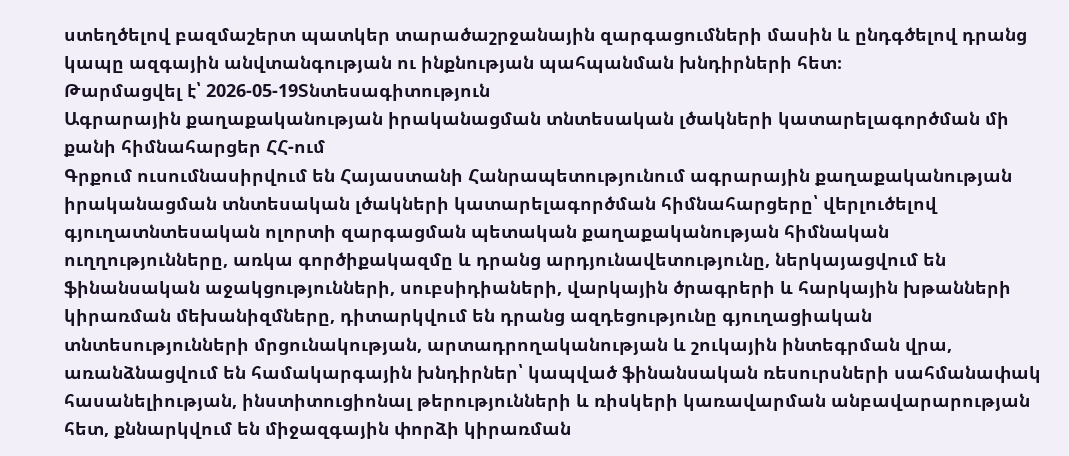ստեղծելով բազմաշերտ պատկեր տարածաշրջանային զարգացումների մասին և ընդգծելով դրանց կապը ազգային անվտանգության ու ինքնության պահպանման խնդիրների հետ։
Թարմացվել է՝ 2026-05-19Տնտեսագիտություն
Ագրարային քաղաքականության իրականացման տնտեսական լծակների կատարելագործման մի քանի հիմնահարցեր ՀՀ-ում
Գրքում ուսումնասիրվում են Հայաստանի Հանրապետությունում ագրարային քաղաքականության իրականացման տնտեսական լծակների կատարելագործման հիմնահարցերը՝ վերլուծելով գյուղատնտեսական ոլորտի զարգացման պետական քաղաքականության հիմնական ուղղությունները, առկա գործիքակազմը և դրանց արդյունավետությունը, ներկայացվում են ֆինանսական աջակցությունների, սուբսիդիաների, վարկային ծրագրերի և հարկային խթանների կիրառման մեխանիզմները, դիտարկվում են դրանց ազդեցությունը գյուղացիական տնտեսությունների մրցունակության, արտադրողականության և շուկային ինտեգրման վրա, առանձնացվում են համակարգային խնդիրներ՝ կապված ֆինանսական ռեսուրսների սահմանափակ հասանելիության, ինստիտուցիոնալ թերությունների և ռիսկերի կառավարման անբավարարության հետ, քննարկվում են միջազգային փորձի կիրառման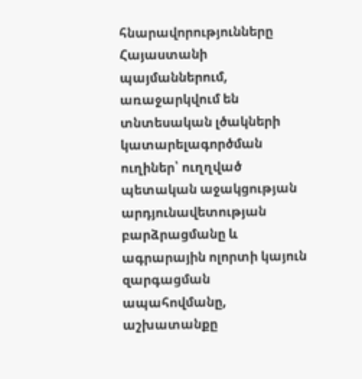հնարավորությունները Հայաստանի պայմաններում, առաջարկվում են տնտեսական լծակների կատարելագործման ուղիներ՝ ուղղված պետական աջակցության արդյունավետության բարձրացմանը և ագրարային ոլորտի կայուն զարգացման ապահովմանը, աշխատանքը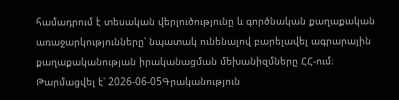համադրում է տեսական վերլուծությունը և գործնական քաղաքական առաջարկությունները՝ նպատակ ունենալով բարելավել ագրարային քաղաքականության իրականացման մեխանիզմները ՀՀ-ում։
Թարմացվել է՝ 2026-06-05Գրականություն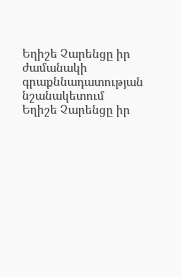Եղիշե Չարենցը իր ժամանակի գրաքննադատության նշանակետում
Եղիշե Չարենցը իր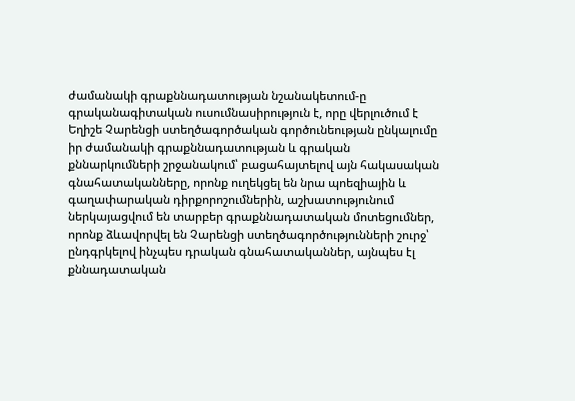ժամանակի գրաքննադատության նշանակետում-ը գրականագիտական ուսումնասիրություն է, որը վերլուծում է Եղիշե Չարենցի ստեղծագործական գործունեության ընկալումը իր ժամանակի գրաքննադատության և գրական քննարկումների շրջանակում՝ բացահայտելով այն հակասական գնահատականները, որոնք ուղեկցել են նրա պոեզիային և գաղափարական դիրքորոշումներին, աշխատությունում ներկայացվում են տարբեր գրաքննադատական մոտեցումներ, որոնք ձևավորվել են Չարենցի ստեղծագործությունների շուրջ՝ ընդգրկելով ինչպես դրական գնահատականներ, այնպես էլ քննադատական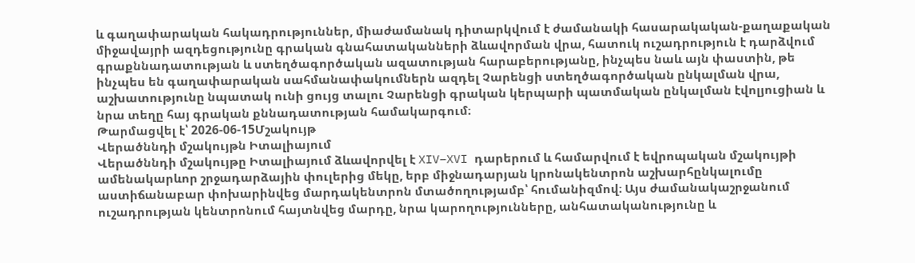և գաղափարական հակադրություններ, միաժամանակ դիտարկվում է ժամանակի հասարակական-քաղաքական միջավայրի ազդեցությունը գրական գնահատականների ձևավորման վրա, հատուկ ուշադրություն է դարձվում գրաքննադատության և ստեղծագործական ազատության հարաբերությանը, ինչպես նաև այն փաստին, թե ինչպես են գաղափարական սահմանափակումներն ազդել Չարենցի ստեղծագործական ընկալման վրա, աշխատությունը նպատակ ունի ցույց տալու Չարենցի գրական կերպարի պատմական ընկալման էվոլյուցիան և նրա տեղը հայ գրական քննադատության համակարգում։
Թարմացվել է՝ 2026-06-15Մշակույթ
Վերածննդի մշակույթն Իտալիայում
Վերածննդի մշակույթը Իտալիայում ձևավորվել է XIV–XVI դարերում և համարվում է եվրոպական մշակույթի ամենակարևոր շրջադարձային փուլերից մեկը, երբ միջնադարյան կրոնակենտրոն աշխարհընկալումը աստիճանաբար փոխարինվեց մարդակենտրոն մտածողությամբ՝ հումանիզմով։ Այս ժամանակաշրջանում ուշադրության կենտրոնում հայտնվեց մարդը, նրա կարողությունները, անհատականությունը և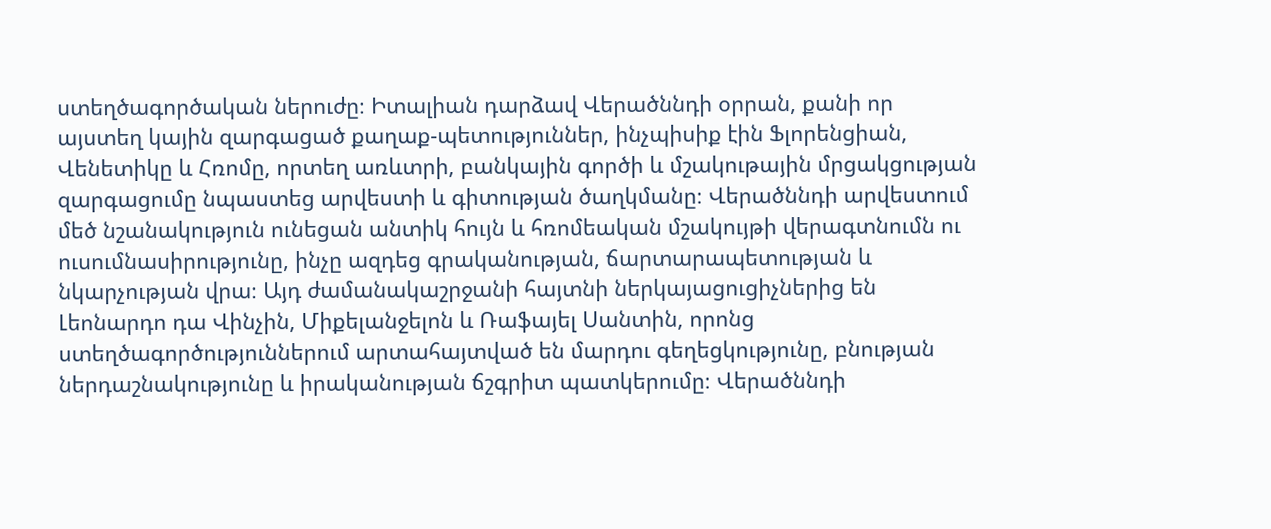ստեղծագործական ներուժը։ Իտալիան դարձավ Վերածննդի օրրան, քանի որ այստեղ կային զարգացած քաղաք-պետություններ, ինչպիսիք էին Ֆլորենցիան, Վենետիկը և Հռոմը, որտեղ առևտրի, բանկային գործի և մշակութային մրցակցության զարգացումը նպաստեց արվեստի և գիտության ծաղկմանը։ Վերածննդի արվեստում մեծ նշանակություն ունեցան անտիկ հույն և հռոմեական մշակույթի վերագտնումն ու ուսումնասիրությունը, ինչը ազդեց գրականության, ճարտարապետության և նկարչության վրա։ Այդ ժամանակաշրջանի հայտնի ներկայացուցիչներից են Լեոնարդո դա Վինչին, Միքելանջելոն և Ռաֆայել Սանտին, որոնց ստեղծագործություններում արտահայտված են մարդու գեղեցկությունը, բնության ներդաշնակությունը և իրականության ճշգրիտ պատկերումը։ Վերածննդի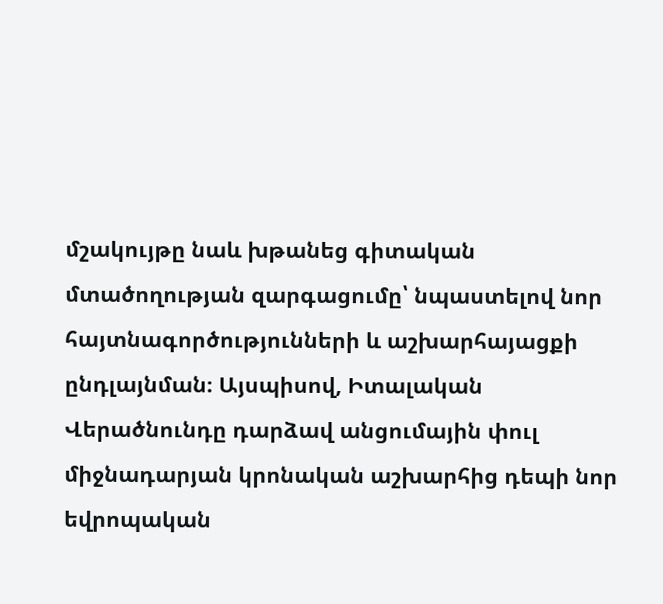մշակույթը նաև խթանեց գիտական մտածողության զարգացումը՝ նպաստելով նոր հայտնագործությունների և աշխարհայացքի ընդլայնման։ Այսպիսով, Իտալական Վերածնունդը դարձավ անցումային փուլ միջնադարյան կրոնական աշխարհից դեպի նոր եվրոպական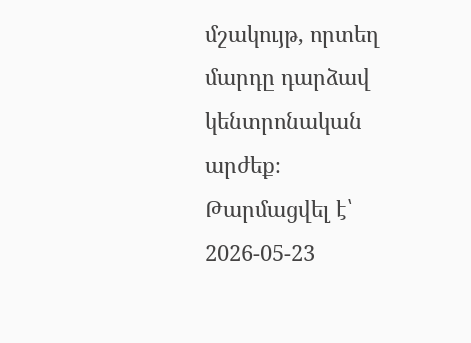մշակույթ, որտեղ մարդը դարձավ կենտրոնական արժեք։
Թարմացվել է՝ 2026-05-23